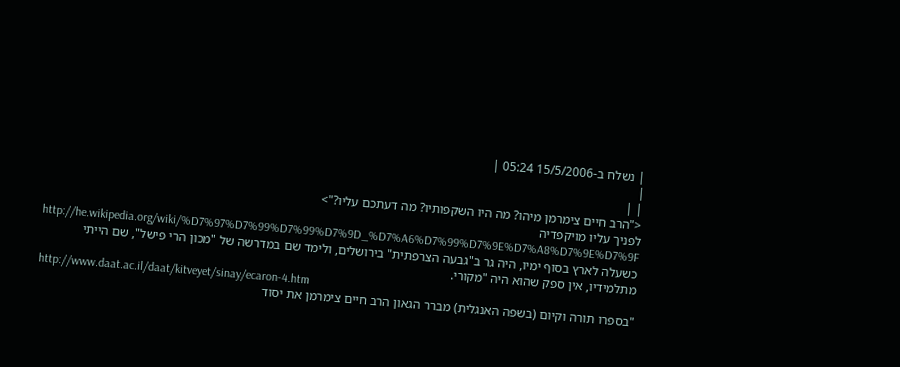| נשלח ב-15/5/2006 05:24 |
|
| |
<"הרב חיים צימרמן מיהו? מה היו השקפותיו? מה דעתכם עליו?">
לפניך עליו מויקפדיה
http://he.wikipedia.org/wiki/%D7%97%D7%99%D7%99%D7%9D_%D7%A6%D7%99%D7%9E%D7%A8%D7%9E%D7%9F
כשעלה לארץ בסוף ימיו, היה גר ב"גבעה הצרפתית" בירושלים, ולימד שם במדרשה של "מכון הרי פישל", שם הייתי מתלמידיו, אין ספק שהוא היה "מקורי.
http://www.daat.ac.il/daat/kitveyet/sinay/ecaron-4.htm
"בספרו תורה וקיום (בשפה האנגלית) מברר הגאון הרב חיים צימרמן את יסוד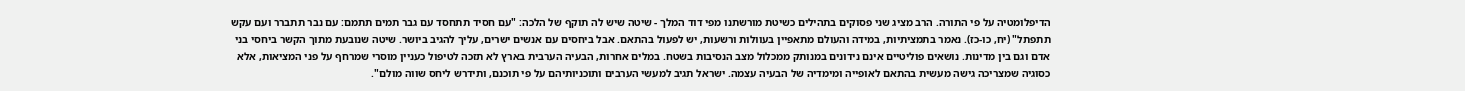הדיפלומטיה על פי התורה. הרב מציג שני פסוקים בתהילים כשיטת מורשתנו מפי דוד המלך - שיטה שיש לה תוקף של הלכה: "עם חסיד תתחסד עם גבר תמים תתמם: עם נבר תתברר ועם עקש תתפתל" (יח, כו-כז). נאמר בתמציתיות, במידה והעולם מתאפיין בעוולות ורשעות, יש לפעול בהתאם. אבל ביחסים עם אנשים ישרים, עליך להגיב ביושר. שיטה שנובעת מתוך הקשר ביחסי בני אדם וגם בין מדינות. נושאים פוליטיים אינם נידונים במנותק ממכלול מצב הנסיבות בשטח. במלים אחרות, הבעיה הערבית בארץ לא תזכה לטיפול כעניין מוסרי שמרחף על פני המציאות, אלא כסוגיה שמצריכה גישה מעשית בהתאם לאופייה ומימדיה של הבעיה עצמה. ישראל תגיב למעשי הערבים ותוכניותיהם על פי תוכנם, ותידרש ליחס שווה מולם".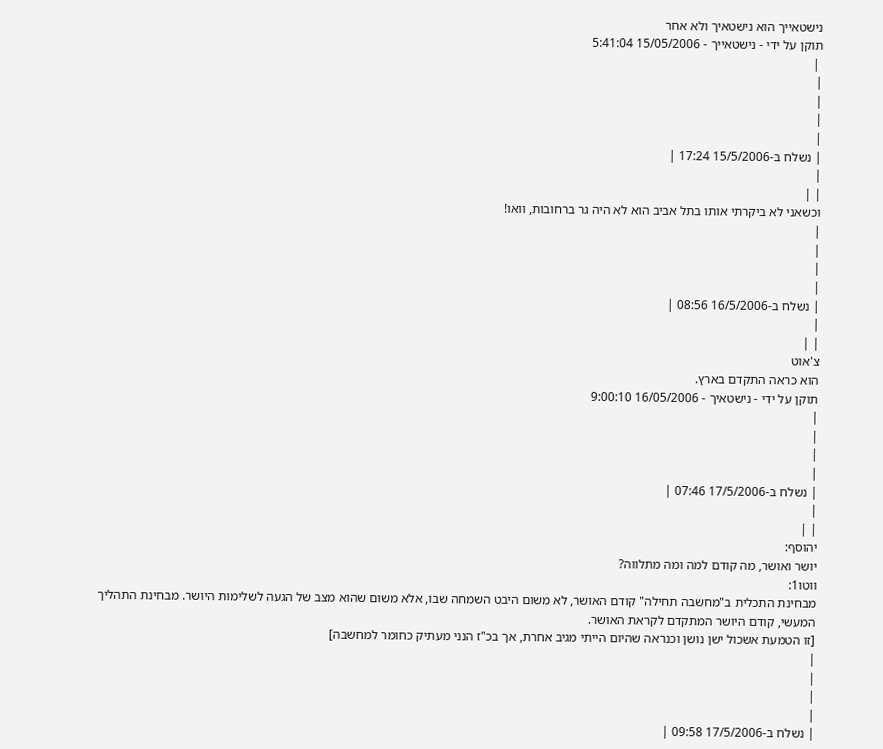נישטאייך הוא נישטאיך ולא אחר
תוקן על ידי - נישטאייך - 15/05/2006 5:41:04
 |
|
|
|
|
| נשלח ב-15/5/2006 17:24 |
|
| |
וכשאני לא ביקרתי אותו בתל אביב הוא לא היה גר ברחובות, וואו!
|
|
|
|
| נשלח ב-16/5/2006 08:56 |
|
| |
צ'אוט
הוא כראה התקדם בארץ.
תוקן על ידי - נישטאיך - 16/05/2006 9:00:10
|
|
|
|
| נשלח ב-17/5/2006 07:46 |
|
| |
יהוסף:
יושר ואושר, מה קודם למה ומה מתלווה?
ווטו1:
מבחינת התכלית ב"מחשבה תחילה" קודם האושר, לא משום היבט השמחה שבו, אלא משום שהוא מצב של הגעה לשלימות היושר. מבחינת התהליך המעשי, קודם היושר המתקדם לקראת האושר.
[זו הטמעת אשכול ישן נושן וכנראה שהיום הייתי מגיב אחרת, אך בכ"ז הנני מעתיק כחומר למחשבה]
|
|
|
|
| נשלח ב-17/5/2006 09:58 |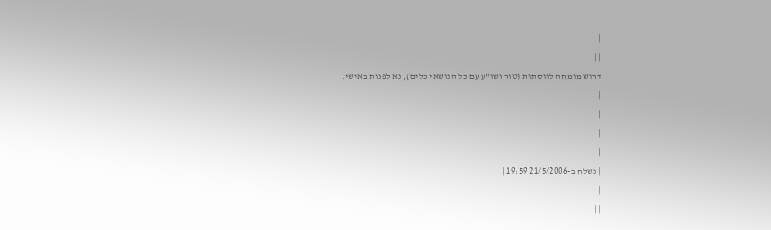|
| |
דרוש מומחה לווסתות (טור ושו"ע עם כל הנושאי כלים), נא לפנות באישי.
|
|
|
|
| נשלח ב-21/5/2006 19:59 |
|
| |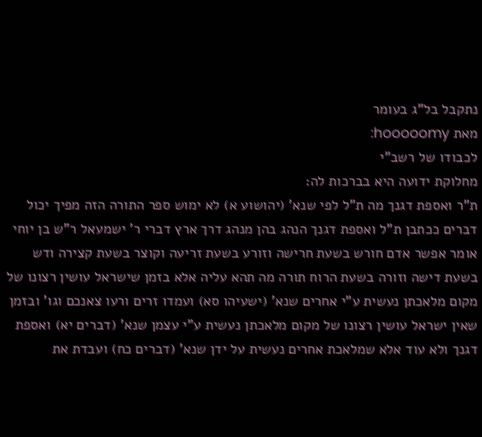נתקבל בל"ג בעומר
מאת hooooomy:
לכבודו של רשב"י
מחלוקת ידועה היא בברכות לה:
ת"ר ואספת דגנך מה ת"ל לפי שנא' (יהושוע א) לא ימוש ספר התורה הזה מפיך יכול דברים ככתבן ת"ל ואספת דגנך הנהג בהן מנהג דרך ארץ דברי ר' ישמעאל ר"ש בן יוחי אומר אפשר אדם חורש בשעת חרישה וזורע בשעת זריעה וקוצר בשעת קצירה ודש בשעת דישה וזורה בשעת הרוח תורה מה תהא עליה אלא בזמן שישראל עושין רצונו של מקום מלאכתן נעשית ע"י אחרים שנא' (ישעיהו סא) ועמדו זרים ורעו צאנכם וגו' ובזמן שאין ישראל עושין רצונו של מקום מלאכתן נעשית ע"י עצמן שנא' (דברים יא) ואספת דגנך ולא עוד אלא שמלאכת אחרים נעשית על ידן שנא' (דברים כח) ועבדת את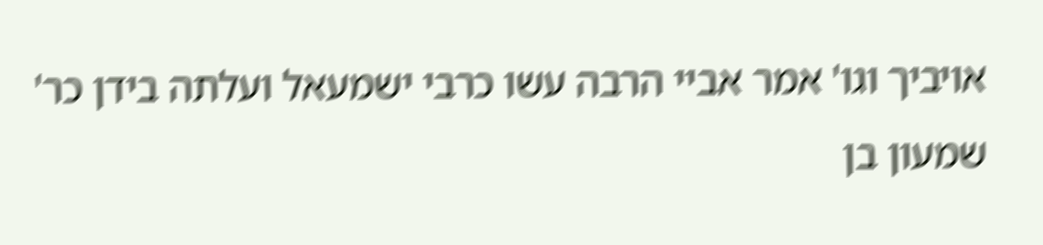אויביך וגו' אמר אביי הרבה עשו כרבי ישמעאל ועלתה בידן כר' שמעון בן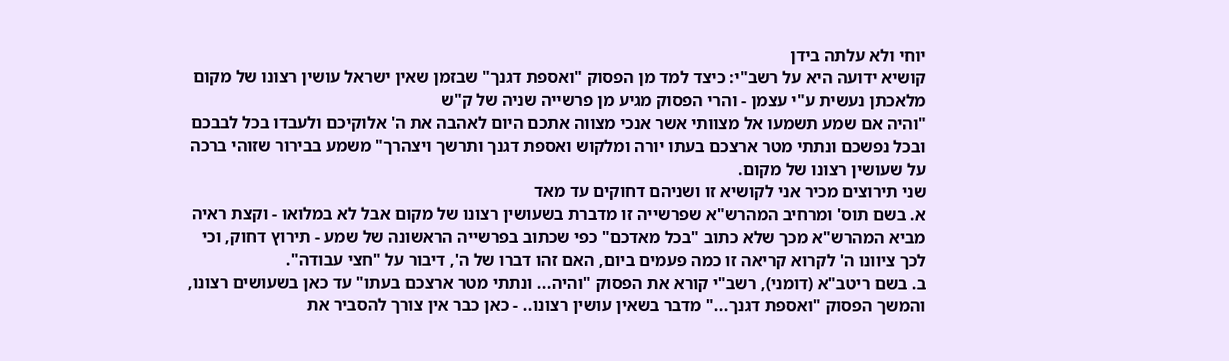יוחי ולא עלתה בידן
קושיא ידועה היא על רשב"י: כיצד למד מן הפסוק "ואספת דגנך" שבזמן שאין ישראל עושין רצונו של מקום מלאכתן נעשית ע"י עצמן - והרי הפסוק מגיע מן פרשייה שניה של ק"ש
"והיה אם שמע תשמעו אל מצוותי אשר אנכי מצווה אתכם היום לאהבה את ה' אלוקיכם ולעבדו בכל לבבכם ובכל נפשכם ונתתי מטר ארצכם בעתו יורה ומלקוש ואספת דגנך ותרשך ויצהרך" משמע בבירור שזוהי ברכה על שעושין רצונו של מקום.
שני תירוצים מכיר אני לקושיא זו ושניהם דחוקים עד מאד
א. בשם תוס' ומרחיב המהרש"א שפרשייה זו מדברת בשעושין רצונו של מקום אבל לא במלואו - וקצת ראיה מביא המהרש"א מכך שלא כתוב "בכל מאדכם" כפי שכתוב בפרשייה הראשונה של שמע - תירוץ דחוק, וכי לכך ציוונו ה' לקרוא קריאה זו כמה פעמים ביום, האם זהו דברו של ה', דיבור על "חצי עבודה".
ב. בשם ריטב"א (דומני), רשב"י קורא את הפסוק "והיה... ונתתי מטר ארצכם בעתו" עד כאן בשעושים רצונו, והמשך הפסוק "ואספת דגנך..." מדבר בשאין עושין רצונו.. - כאן כבר אין צורך להסביר את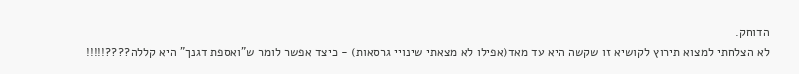הדוחק.
לא הצלחתי למצוא תירוץ לקושיא זו שקשה היא עד מאד(אפילו לא מצאתי שינויי גרסאות) - כיצד אפשר לומר ש"ואספת דגנך" היא קללה????!!!!!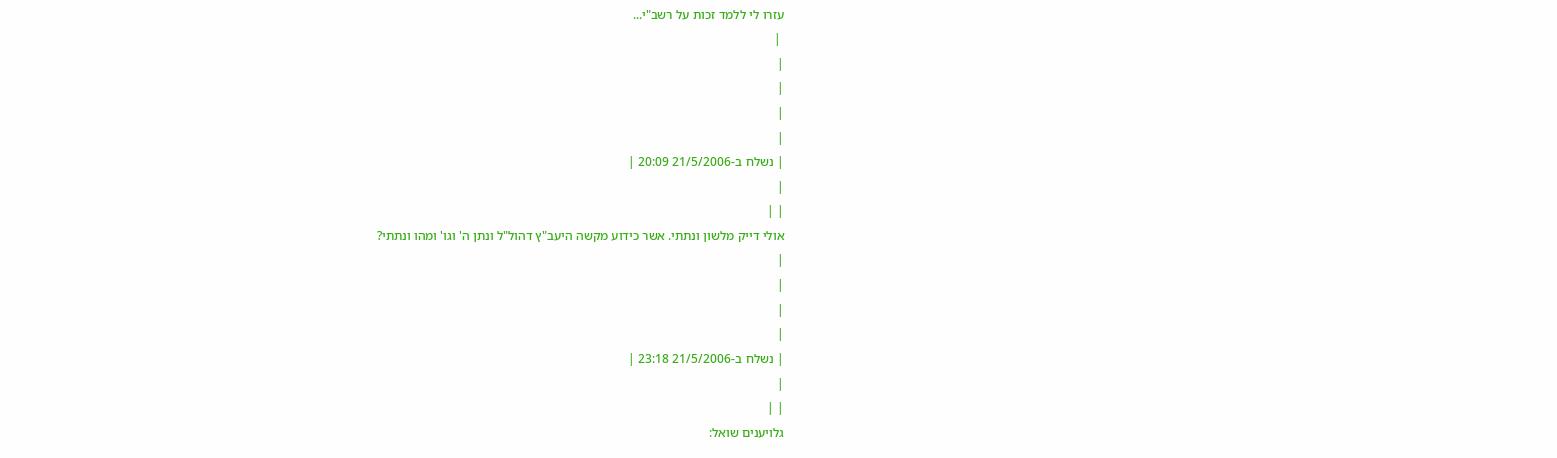עזרו לי ללמד זכות על רשב"י...
 |
|
|
|
|
| נשלח ב-21/5/2006 20:09 |
|
| |
אולי דייק מלשון ונתתי. אשר כידוע מקשה היעב"ץ דהול"ל ונתן ה' וגו' ומהו ונתתי?
|
|
|
|
| נשלח ב-21/5/2006 23:18 |
|
| |
גלויענים שואל: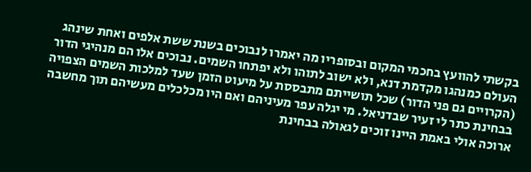בקשתי להוועץ בחכמי המקום ובסופריו מה יאמרו לנבוכים בשנת ששת אלפים ואחת שינהג העולם כמנהגו מקדמת דנא, ולא ישוב לתוהו ולא יפתחו השמים. נבוכים אלו הם מנהיגי הדור (הקרויים גם פני הדור) שכל תושייתם מתבססת על מיעוט הזמן שעד למלכות השמים הצפויה בבחינת כתר לי זעיר שבדניאל. מי יגלה עפר מעיניהם ואם היו מכלכלים מעשיהם תוך מחשבה ארוכה אולי באמת היינו זוכים לגאולה בבחינת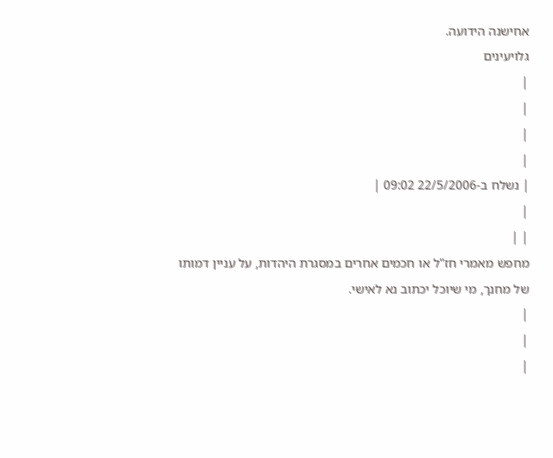אחישנה הידועה.
גלויעינים
|
|
|
|
| נשלח ב-22/5/2006 09:02 |
|
| |
מחפש מאמרי חז"ל או חכמים אחרים במסגרת היהדות, על עניין דמותו של מחנך, מי שיוכל יכתוב נא לאישי.
|
|
|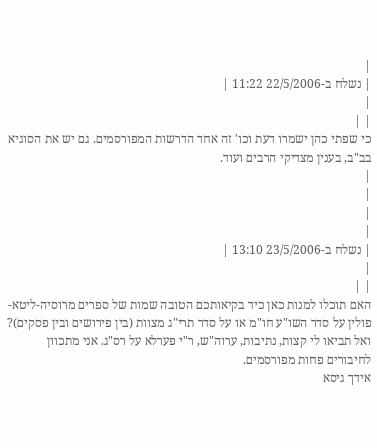|
| נשלח ב-22/5/2006 11:22 |
|
| |
כי שפתי כהן ישמרו דעת וכו' זה אחד הדרשות המפורסמים. גם יש את הסוגיא בב"ב, בענין מצדיקי הרבים ועוד.
|
|
|
|
| נשלח ב-23/5/2006 13:10 |
|
| |
האם תוכלו למנות כאן כיד בקיאותכם הטובה שמות של ספרים מרוסיה-ליטא-פולין על סדר השו"ע חו"מ או על סדר תרי"ג מצוות (בין פירושים ובין פסקים)?
ואל תביאו לי קצות, נתיבות, ערוה"ש, ר"י פערלא על רס"ג. אני מתכוון לחיבורים פחות מפורסמים.
אידך גיסא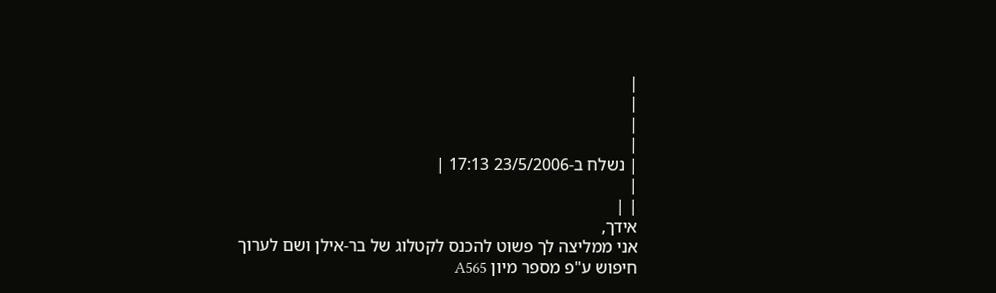|
|
|
|
| נשלח ב-23/5/2006 17:13 |
|
| |
אידך,
אני ממליצה לך פשוט להכנס לקטלוג של בר-אילן ושם לערוך חיפוש ע"פ מספר מיון A565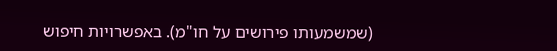(שמשמעותו פירושים על חו"מ). באפשרויות חיפוש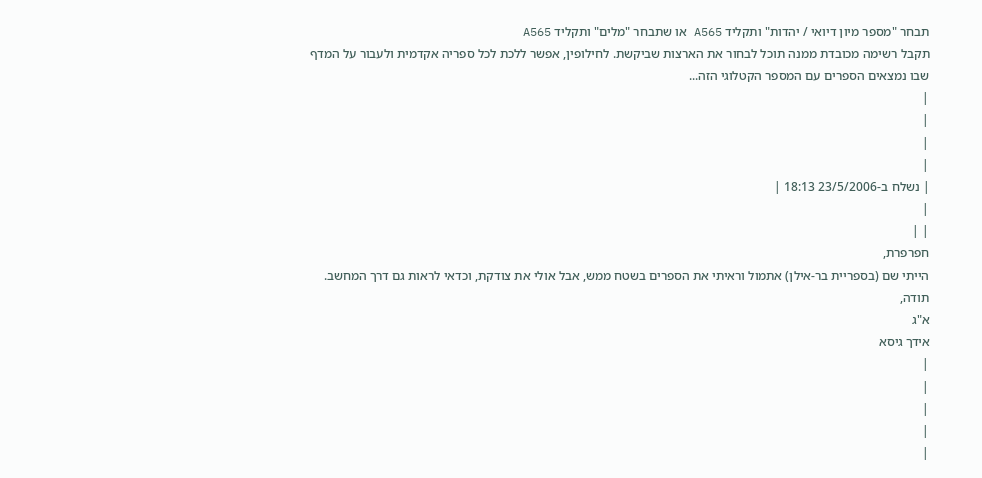תבחר "מספר מיון דיואי / יהדות" ותקליד A565 או שתבחר "מלים" ותקליד A565
תקבל רשימה מכובדת ממנה תוכל לבחור את הארצות שביקשת. לחילופין, אפשר ללכת לכל ספריה אקדמית ולעבור על המדף שבו נמצאים הספרים עם המספר הקטלוגי הזה...
|
|
|
|
| נשלח ב-23/5/2006 18:13 |
|
| |
חפרפרת,
הייתי שם (בספריית בר-אילן) אתמול וראיתי את הספרים בשטח ממש, אבל אולי את צודקת, וכדאי לראות גם דרך המחשב.
תודה,
א"ג
אידך גיסא
|
|
|
|
|